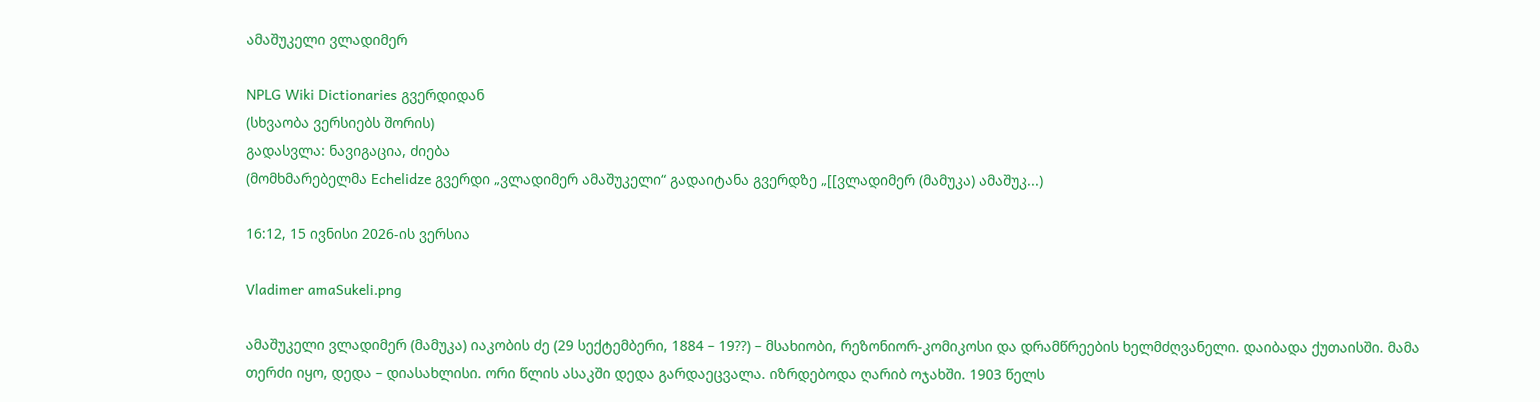ამაშუკელი ვლადიმერ

NPLG Wiki Dictionaries გვერდიდან
(სხვაობა ვერსიებს შორის)
გადასვლა: ნავიგაცია, ძიება
(მომხმარებელმა Echelidze გვერდი „ვლადიმერ ამაშუკელი“ გადაიტანა გვერდზე „[[ვლადიმერ (მამუკა) ამაშუკ...)

16:12, 15 ივნისი 2026-ის ვერსია

Vladimer amaSukeli.png

ამაშუკელი ვლადიმერ (მამუკა) იაკობის ძე (29 სექტემბერი, 1884 – 19??) – მსახიობი, რეზონიორ-კომიკოსი და დრამწრეების ხელმძღვანელი. დაიბადა ქუთაისში. მამა თერძი იყო, დედა – დიასახლისი. ორი წლის ასაკში დედა გარდაეცვალა. იზრდებოდა ღარიბ ოჯახში. 1903 წელს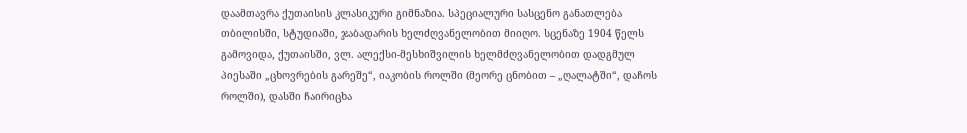დაამთავრა ქუთაისის კლასიკური გიმნაზია. სპეციალური სასცენო განათლება თბილისში, სტუდიაში, ჯაბადარის ხელძღვანელობით მიიღო. სცენაზე 1904 წელს გამოვიდა, ქუთაისში, ვლ. ალექსი-მესხიშვილის ხელმძღვანელობით დადგმულ პიესაში „ცხოვრების გარეშე“, იაკობის როლში (მეორე ცნობით – „ღალატში“, დაჩოს როლში), დასში ჩაირიცხა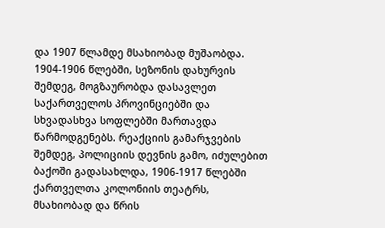და 1907 წლამდე მსახიობად მუშაობდა. 1904-1906 წლებში, სეზონის დახურვის შემდეგ, მოგზაურობდა დასავლეთ საქართველოს პროვინციებში და სხვადასხვა სოფლებში მართავდა წარმოდგენებს. რეაქციის გამარჯვების შემდეგ, პოლიციის დევნის გამო, იძულებით ბაქოში გადასახლდა, 1906-1917 წლებში ქართველთა კოლონიის თეატრს, მსახიობად და წრის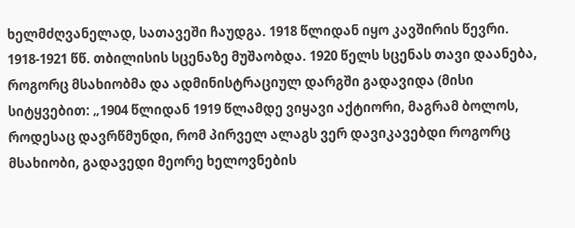ხელმძღვანელად, სათავეში ჩაუდგა. 1918 წლიდან იყო კავშირის წევრი. 1918-1921 წწ. თბილისის სცენაზე მუშაობდა. 1920 წელს სცენას თავი დაანება, როგორც მსახიობმა და ადმინისტრაციულ დარგში გადავიდა (მისი სიტყვებით: „1904 წლიდან 1919 წლამდე ვიყავი აქტიორი, მაგრამ ბოლოს, როდესაც დავრწმუნდი, რომ პირველ ალაგს ვერ დავიკავებდი როგორც მსახიობი, გადავედი მეორე ხელოვნების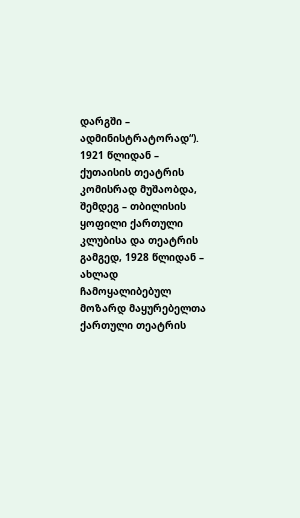დარგში – ადმინისტრატორად“). 1921 წლიდან – ქუთაისის თეატრის კომისრად მუშაობდა, შემდეგ – თბილისის ყოფილი ქართული კლუბისა და თეატრის გამგედ, 1928 წლიდან – ახლად ჩამოყალიბებულ მოზარდ მაყურებელთა ქართული თეატრის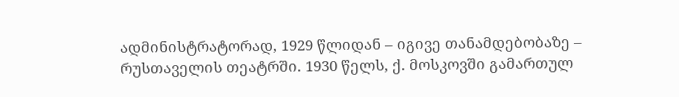ადმინისტრატორად, 1929 წლიდან – იგივე თანამდებობაზე – რუსთაველის თეატრში. 1930 წელს, ქ. მოსკოვში გამართულ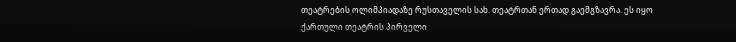თეატრების ოლიმპიადაზე რუსთაველის სახ. თეატრთან ერთად გაემგზავრა. ეს იყო ქართული თეატრის პირველი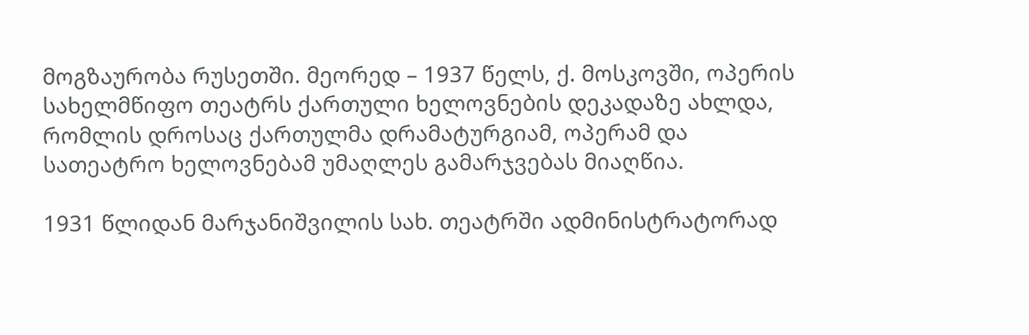მოგზაურობა რუსეთში. მეორედ – 1937 წელს, ქ. მოსკოვში, ოპერის სახელმწიფო თეატრს ქართული ხელოვნების დეკადაზე ახლდა, რომლის დროსაც ქართულმა დრამატურგიამ, ოპერამ და სათეატრო ხელოვნებამ უმაღლეს გამარჯვებას მიაღწია.

1931 წლიდან მარჯანიშვილის სახ. თეატრში ადმინისტრატორად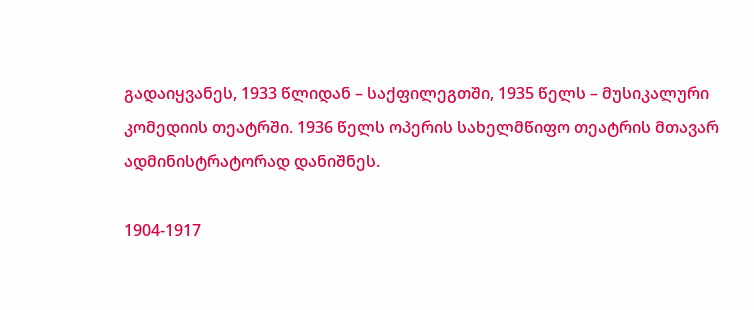გადაიყვანეს, 1933 წლიდან – საქფილეგთში, 1935 წელს – მუსიკალური კომედიის თეატრში. 1936 წელს ოპერის სახელმწიფო თეატრის მთავარ ადმინისტრატორად დანიშნეს.

1904-1917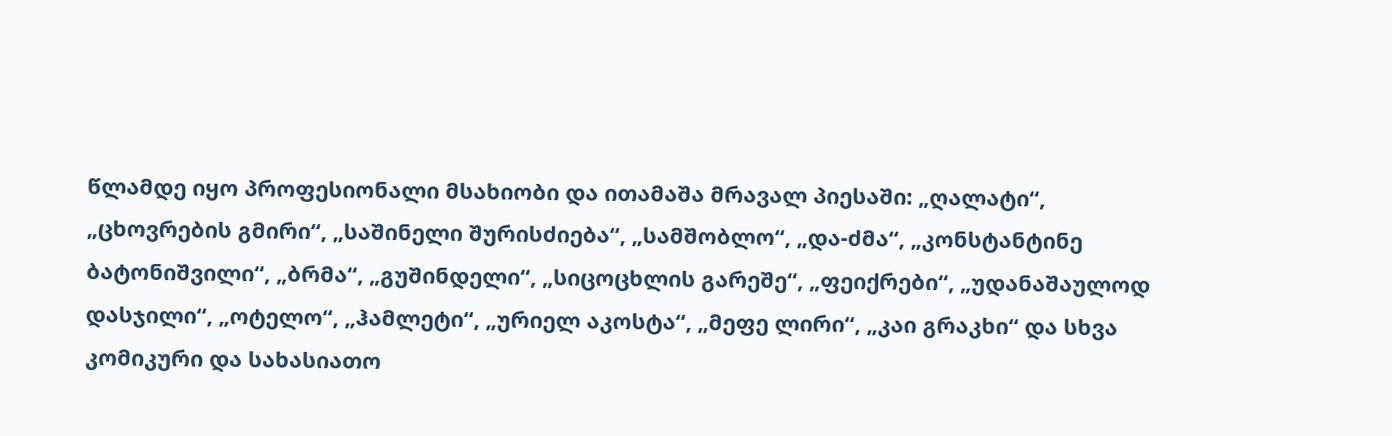წლამდე იყო პროფესიონალი მსახიობი და ითამაშა მრავალ პიესაში: „ღალატი“, „ცხოვრების გმირი“, „საშინელი შურისძიება“, „სამშობლო“, „და-ძმა“, „კონსტანტინე ბატონიშვილი“, „ბრმა“, „გუშინდელი“, „სიცოცხლის გარეშე“, „ფეიქრები“, „უდანაშაულოდ დასჯილი“, „ოტელო“, „ჰამლეტი“, „ურიელ აკოსტა“, „მეფე ლირი“, „კაი გრაკხი“ და სხვა კომიკური და სახასიათო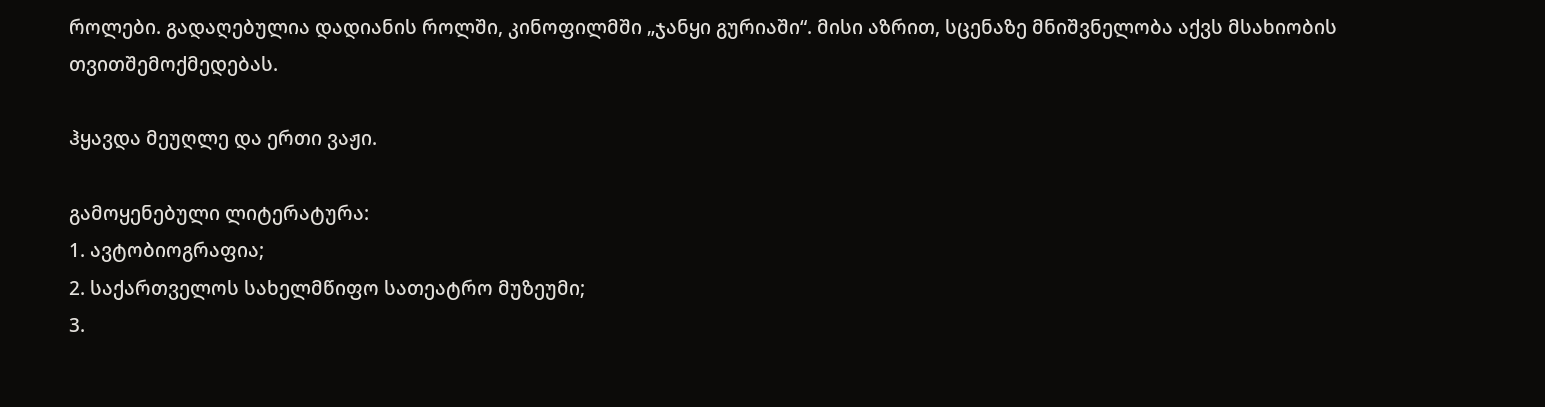როლები. გადაღებულია დადიანის როლში, კინოფილმში „ჯანყი გურიაში“. მისი აზრით, სცენაზე მნიშვნელობა აქვს მსახიობის თვითშემოქმედებას.

ჰყავდა მეუღლე და ერთი ვაჟი.

გამოყენებული ლიტერატურა:
1. ავტობიოგრაფია;
2. საქართველოს სახელმწიფო სათეატრო მუზეუმი;
3.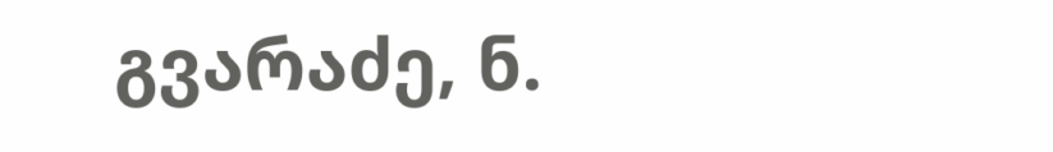გვარაძე, ნ.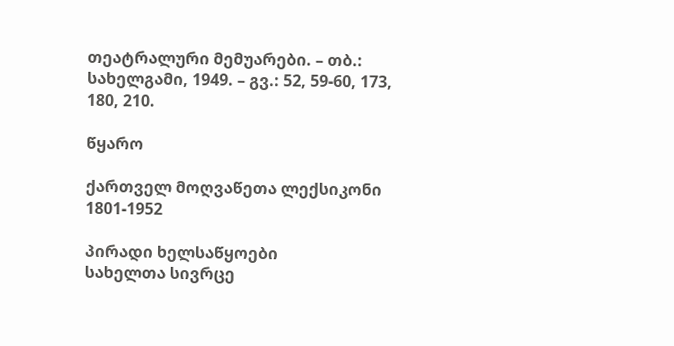თეატრალური მემუარები. – თბ.: სახელგამი, 1949. – გვ.: 52, 59-60, 173, 180, 210.

წყარო

ქართველ მოღვაწეთა ლექსიკონი 1801-1952

პირადი ხელსაწყოები
სახელთა სივრცე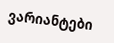ვარიანტები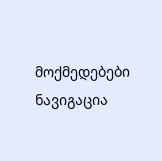მოქმედებები
ნავიგაცია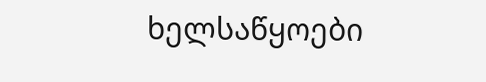ხელსაწყოები